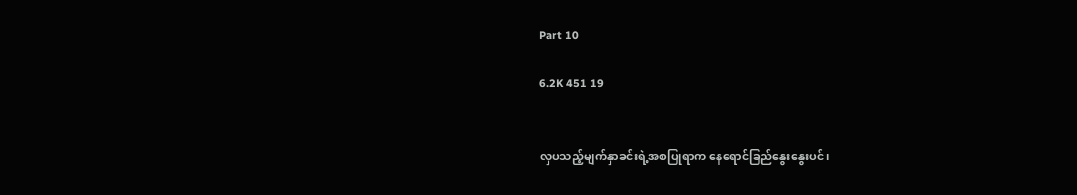Part 10

6.2K 451 19


လှပသည့်မျက်နှာခင်းရဲ့အစပြုရာက နေရောင်ခြည်နွေးနွေးပင်၊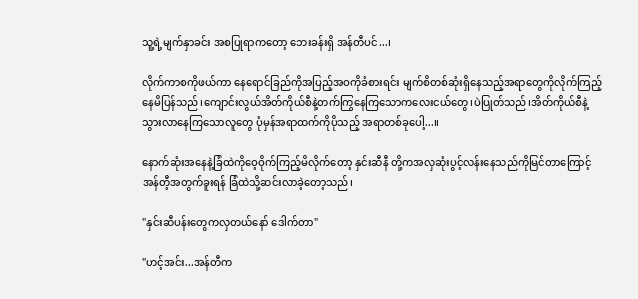သူ့ရဲ့မျက်နှာခင်း အစပြုရာကတော့ ဘေးခန်းရှိ အန်တီပင်...၊

လိုက်ကာစကိုဖယ်ကာ နေရောင်ခြည်ကိုအပြည့်အဝကိုခံစားရင်း မျက်စိတစ်ဆုံးရှိနေသည့်အရာတွေကိုလိုက်ကြည့်နေမိပြန်သည်၊ကျောင်းလွယ်အိတ်ကိုယ်စီနဲ့တက်ကြွနေကြသောကလေးငယ်တွေ၊ပဲပြုတ်သည်၊အိတ်ကိုယ်စီနဲ့သွားလာနေကြသောလူတွေ ပုံမှန်အရာထက်ကိုပိုသည့် အရာတစ်ခုပေါ့...။‌

နောက်ဆုံးအနေနဲ့ခြံထဲကိုဝေ့ဝိုက်ကြည့်မိလိုက်တော့ နှင်းဆီနီ တို့ကအလှဆုံးပွင့်လန်းနေသည်ကိုမြင်တာကြောင့် အန်တီ့အတွက်ခူးရန် ခြံထဲသို့ဆင်းလာခဲ့တော့သည်၊

"နှင်းဆီပန်းတွေကလှတယ်နော် ဒေါက်တာ"

"ဟင့်အင်း...အန်တီက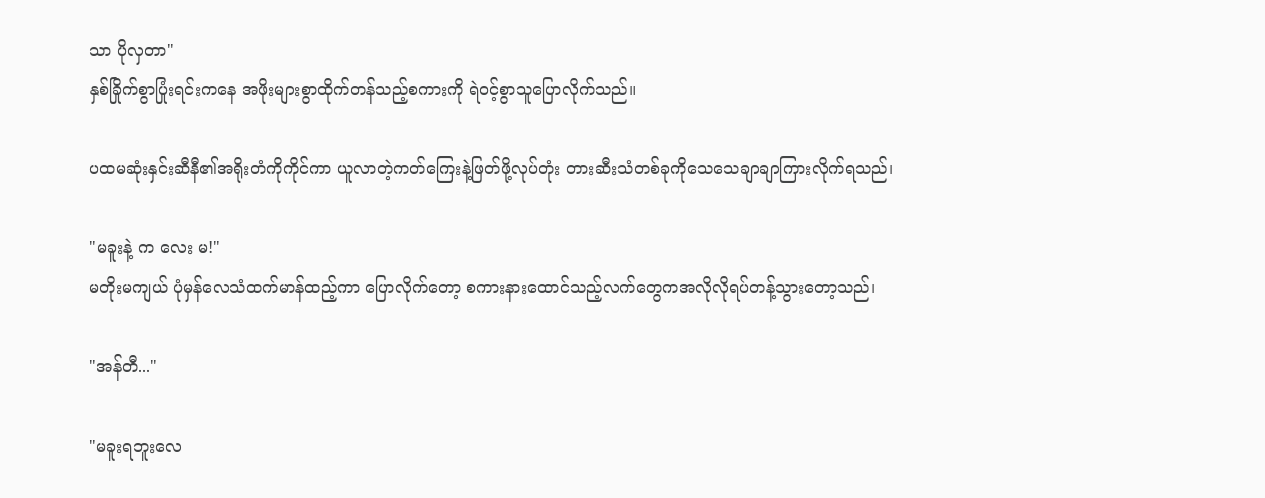သာ ပိုလှတာ"
နှစ်ခြိုက်စွာပြုံးရင်းကနေ အဖိုးများစွာထိုက်တန်သည့်စကားကို ရဲဝင့်စွာသူပြောလိုက်သည်။

ပထမဆုံးနှင်းဆီနီ၏အရိုးတံကိုကိုင်ကာ ယူလာတဲ့ကတ်ကြေးနဲ့ဖြတ်ဖို့လုပ်တုံး တားဆီးသံတစ်ခုကိုသေသေချာချာကြားလိုက်ရသည်၊

"မခူးနဲ့ က လေး မ!"
မတိုးမကျယ် ပုံမှန်လေသံထက်မာန်ထည့်ကာ ပြောလိုက်တော့ စကားနားထောင်သည့်လက်တွေကအလိုလိုရပ်တန့်သွားတော့သည်၊

"အန်တီ..."

"မခူးရဘူးလေ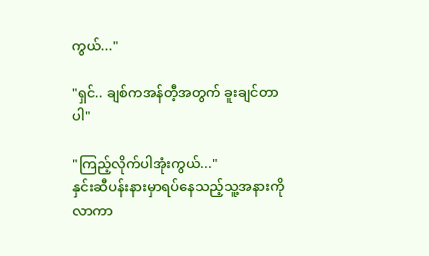ကွယ်..."

"ရှင်.. ချစ်ကအန်တီ့အတွက် ခူးချင်တာပါ"

"ကြည့်လိုက်ပါအုံးကွယ်..."
နှင်းဆီပန်းနားမှာရပ်နေသည့်သူ့အနားကိုလာကာ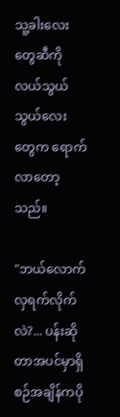သူ့ခါးလေးတွေဆီကိုလယ်သွယ်သွယ်လေးတွေက ရောက်လာတော့သည်။

"ဘယ်လောက်လှရက်လိုက်လဲ?... ပန်း‌ဆိုတာအပင်မှာရှိစဉ်အချိန်ကပို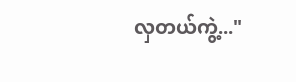လှတယ်ကွဲ့..."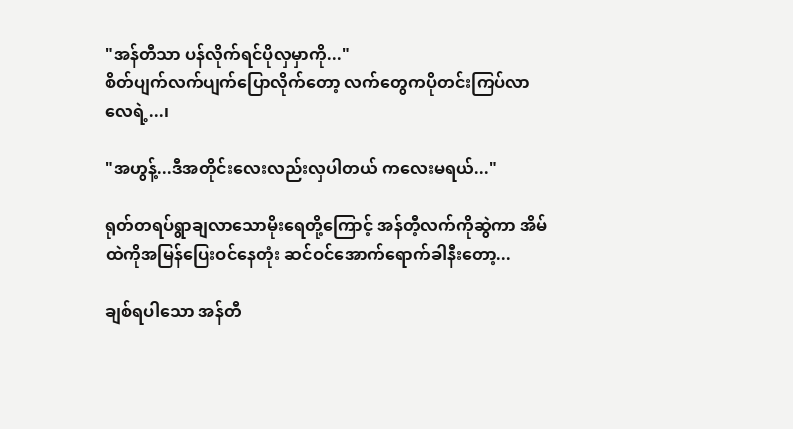"အန်တီသာ ပန်လိုက်ရင်ပိုလှမှာကို..."
စိတ်ပျက်လက်ပျက်ပြောလိုက်တော့ လက်တွေကပိုတင်းကြပ်လာလေရဲ့...၊

"အဟွန့်...ဒီအတိုင်းလေးလည်းလှပါတယ် ကလေးမရယ်..."

ရုတ်တရပ်ရွာချလာသောမိုးရေတို့ကြောင့် အန်တီ့လက်ကိုဆွဲကာ အိမ်ထဲကိုအမြန်ပြေးဝင်နေတုံး ဆင်ဝင်အောက်ရောက်ခါနီးတော့...

ချစ်ရပါသော အန်တီ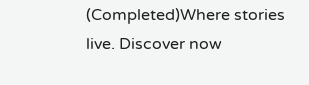(Completed)Where stories live. Discover now